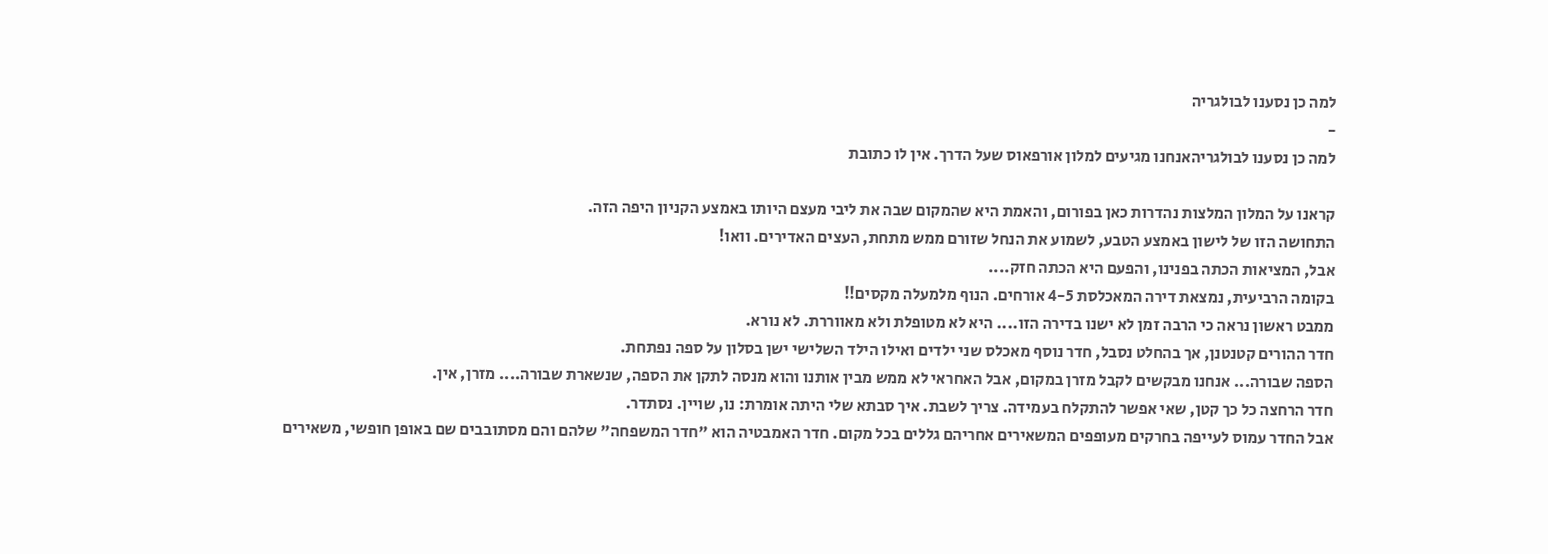למה כן נסענו לבולגריה
-
למה כן נסענו לבולגריהאנחנו מגיעים למלון אורפאוס שעל הדרך. אין לו כתובת

קראנו על המלון המלצות נהדרות כאן בפורום, והאמת היא שהמקום שבה את ליבי מעצם היותו באמצע הקניון היפה הזה.
התחושה הזו של לישון באמצע הטבע, לשמוע את הנחל שזורם ממש מתחת, העצים האדירים. וואו!
אבל, המציאות הכתה בפנינו, והפעם היא הכתה חזק....
בקומה הרביעית, נמצאת דירה המאכלסת 4-5 אורחים. הנוף מלמעלה מקסים!!
ממבט ראשון נראה כי הרבה זמן לא ישנו בדירה הזו.... היא לא מטופלת ולא מאווררת. לא נורא.
חדר ההורים קטנטנן, אך בהחלט נסבל, חדר נוסף מאכלס שני ילדים ואילו הילד השלישי ישן בסלון על ספה נפתחת.
הספה שבורה... אנחנו מבקשים לקבל מזרן במקום, אבל האחראי לא ממש מבין אותנו והוא מנסה לתקן את הספה, שנשארת שבורה.... מזרן, אין.
חדר הרחצה כל כך קטן, שאי אפשר להתקלח בעמידה. צריך לשבת. איך סבתא שלי היתה אומרת: נו, שויין. נסתדר.
אבל החדר עמוס לעייפה בחרקים מעופפים המשאירים אחריהם גללים בכל מקום. חדר האמבטיה הוא "חדר המשפחה" שלהם והם מסתובבים שם באופן חופשי, משאירים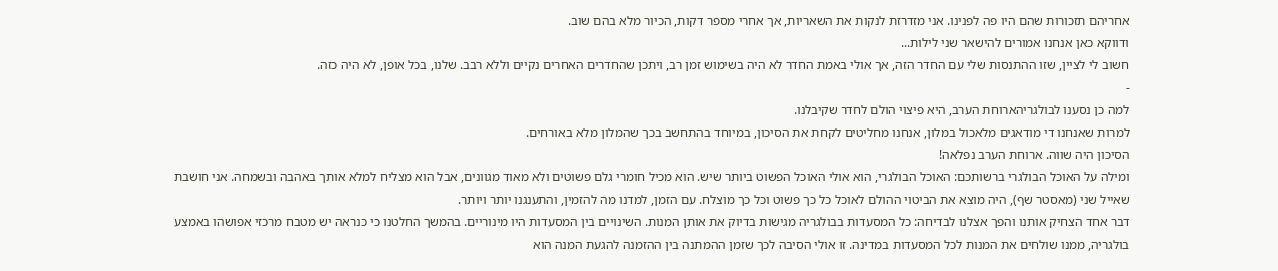אחריהם תזכורות שהם היו פה לפנינו. אני מזדרזת לנקות את השאריות, אך אחרי מספר דקות, הכיור מלא בהם שוב.
ודווקא כאן אנחנו אמורים להישאר שני לילות...
חשוב לי לציין, שזו ההתנסות שלי עם החדר הזה, אך אולי באמת החדר לא היה בשימוש זמן רב, ויתכן שהחדרים האחרים נקיים וללא רבב. שלנו, בכל אופן, לא היה כזה.
-
למה כן נסענו לבולגריהארוחת הערב, היא פיצוי הולם לחדר שקיבלנו.
למרות שאנחנו די מודאגים מלאכול במלון, אנחנו מחליטים לקחת את הסיכון, במיוחד בהתחשב בכך שהמלון מלא באורחים.
הסיכון היה שווה. ארוחת הערב נפלאה!
ומילה על האוכל הבולגרי ברשותכם: האוכל הבולגרי, הוא אולי האוכל הפשוט ביותר שיש. הוא מכיל חומרי גלם פשוטים ולא מאוד מגוונים, אבל הוא מצליח למלא אותך באהבה ובשמחה. אני חושבת שאייל שני (מאסטר שף), היה מוצא את הביטוי ההולם לאוכל כל כך פשוט וכל כך מוצלח. עם הזמן, למדנו מה להזמין, והתענגנו יותר ויותר.
דבר אחד הצחיק אותנו והפך אצלנו לבדיחה: כל המסעדות בבולגריה מגישות בדיוק את אותן המנות. השינויים בין המסעדות היו מינוריים. בהמשך החלטנו כי כנראה יש מטבח מרכזי אפושהו באמצע בולגריה, ממנו שולחים את המנות לכל המסעדות במדינה. זו אולי הסיבה לכך שזמן ההמתנה בין ההזמנה להגעת המנה הוא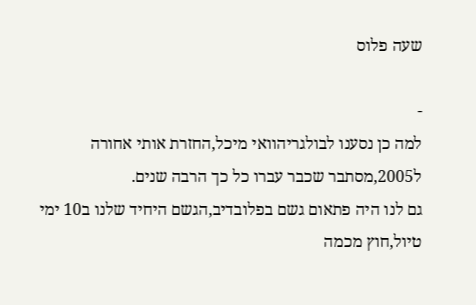שעה פלוס

-
למה כן נסענו לבולגריהוואי מיכל,החזרת אותי אחורה ל2005,מסתבר שכבר עברו כל כך הרבה שנים.
גם לנו היה פתאום גשם בפלובדיב,הגשם היחיד שלנו ב10 ימי טיול,חוץ מכמה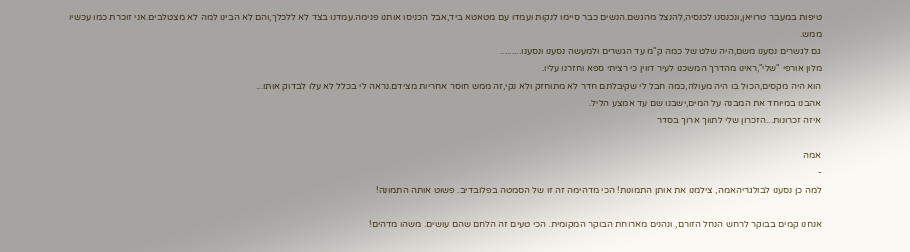טיפות במעבר טרויאן,ונכנסנו לכנסיה,להנצל מהגשם.הנשים כבר סיימו לנקות ועמדו עם מטאטא ביד,אבל הכניסו אותנו פנימה.עמדנו בצד לא ללכלך,והם לא הבינו למה לא מצטלבים.אני זוכרת כמו עכשיו ממש.
גם לגשרים נסענו משם,היה שלט של כמה ק"מ עד הגשרים ולמעשה נסענו ונסענו.........
מלון אורפי "שלי",ראינו מהדרך המשכנו לעיר דווין כי רציתי ספא וחזרנו עליו.
הוא היה מקסים,הכול בו היה מעולה,כמה חבל לי שקיבלתם חדר לא מתוחזק ולא נקי,זה ממש חוסר אחריות מצידם.נראה לי בכלל לא עלו לבדוק אותו...
אהבנו במיוחד את המבנה על המים,ישבנו שם עד אמצע הליל.
איזה זכרונות...הזכרון שלי לתווך ארוך בסדר

אמה
-
למה כן נסענו לבולגריהאמה, צילמנו את אותן התמונות! הכי מדהימה זה זו של הסמטה בפלובדיב. פשוט אותה התמונה!

אנחנו קמים בבוקר לרחש הנחל הזורם, ונהנים מארוחת הבוקר המקומית. הכי טעים זה הלחם שהם עושים. משהו מדהים!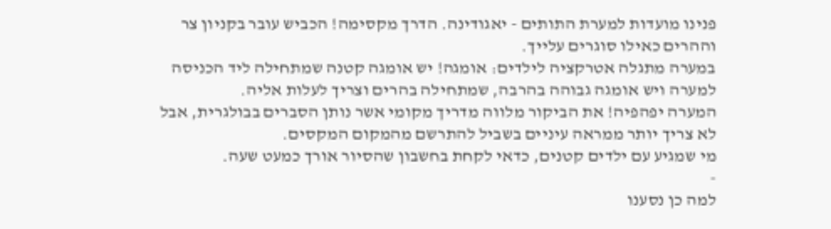פנינו מועדות למערת התותים - יאגודינה. הדרך מקסימה! הכביש עובר בקניון צר וההרים כאילו סוגרים עלייך.
במערה מתגלה אטרקציה לילדים: אומגה! יש אומגה קטנה שמתחילה ליד הכניסה למערה ויש אומגה גבוהה בהרבה, שמתחילה בהרים וצריך לעלות אליה.
המערה יפהפיה! את הביקור מלווה מדריך מקומי אשר נותן הסברים בבולגרית, אבל לא צריך יותר ממראה עיניים בשביל להתרשם מהמקום המקסים.
מי שמגיע עם ילדים קטנים, כדאי לקחת בחשבון שהסיור אורך כמעט שעה.
-
למה כן נסענו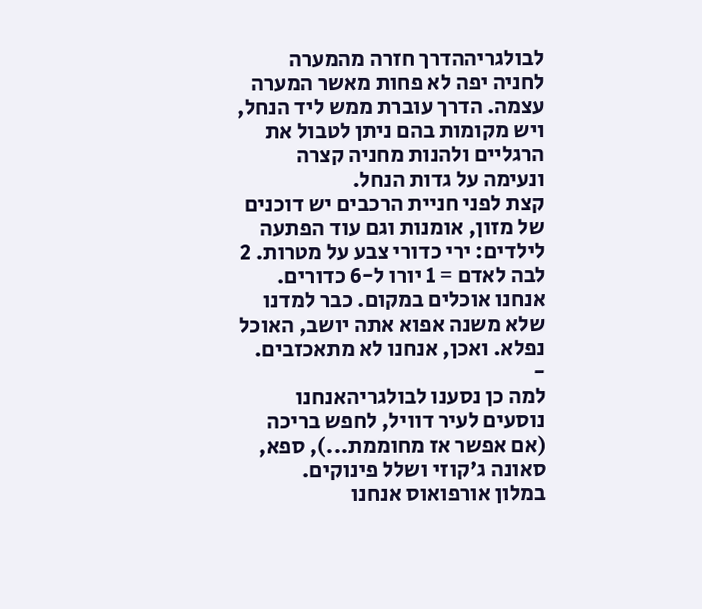לבולגריההדרך חזרה מהמערה לחניה יפה לא פחות מאשר המערה עצמה. הדרך עוברת ממש ליד הנחל, ויש מקומות בהם ניתן לטבול את הרגליים ולהנות מחניה קצרה ונעימה על גדות הנחל.
קצת לפני חניית הרכבים יש דוכנים של מזון, אומנות וגם עוד הפתעה לילדים: ירי כדורי צבע על מטרות. 2 לבה לאדם = 1 יורו ל-6 כדורים.
אנחנו אוכלים במקום. כבר למדנו שלא משנה אפוא אתה יושב, האוכל נפלא. ואכן, אנחנו לא מתאכזבים.
-
למה כן נסענו לבולגריהאנחנו נוסעים לעיר דוויל, לחפש בריכה (אם אפשר אז מחוממת...), ספא, סאונה ג'קוזי ושלל פינוקים.
במלון אורפואוס אנחנו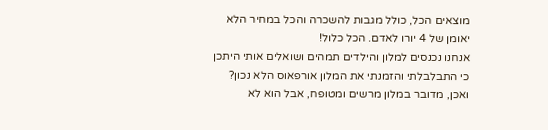מוצאים הכל, כולל מגבות להשכרה והכל במחיר הלא יאומן של 4 יורו לאדם. הכל כלול!
אנחנו נכנסים למלון והילדים תמהים ושואלים אותי היתכן כי התבלבלתי והזמנתי את המלון אורפאוס הלא נכון? ואכן, מדובר במלון מרשים ומטופח, אבל הוא לא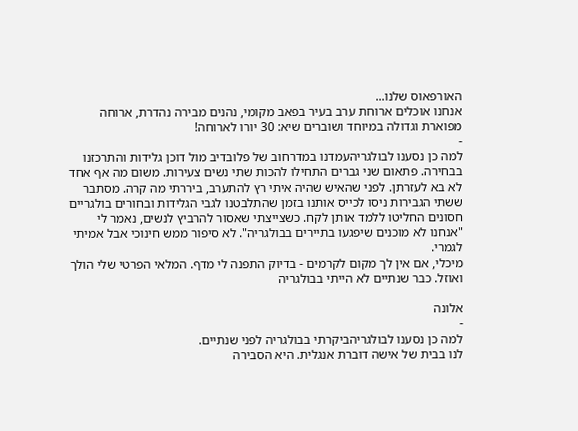האורפאוס שלנו...
אנחנו אוכלים ארוחת ערב בעיר בפאב מקומי, נהנים מבירה נהדרת, ארוחה מפוארת וגדולה במיוחד ושוברים שיא: 30 יורו לארוחה!
-
למה כן נסענו לבולגריהעמדנו במדרחוב של פלובדיב מול דוכן גלידות והתרכזנו בבחירה. פתאום שני גברים התחילו להכות שתי נשים צעירות. משום מה אף אחד לא בא לעזרתן. לפני שהאיש שהיה איתי רץ להתערב, ביררתי מה קרה. מסתבר ששתי הגבירות ניסו לכייס אותנו בזמן שהתלבטנו לגבי הגלידות ובחורים בולגריים חסונים החליטו ללמד אותן לקח. כשצייצתי שאסור להרביץ לנשים, נאמר לי "אנחנו לא מוכנים שיפגעו בתיירים בבולגריה". לא סיפור ממש חינוכי אבל אמיתי לגמרי.
מיכלי, אם אין לך מקום לקרמים - בדיוק התפנה לי מדף. המלאי הפרטי שלי הולך ואוזל. כבר שנתיים לא הייתי בבולגריה

אלונה
-
למה כן נסענו לבולגריהביקרתי בבולגריה לפני שנתיים.
לנו בבית של אישה דוברת אנגלית. היא הסבירה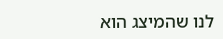לנו שהמיצג הוא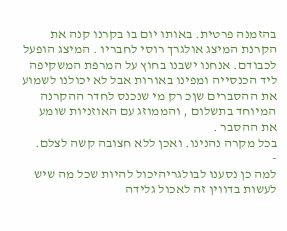בהזמנה פרטית. באותו יום בו בקרנו קנה את הקרנת המיצג אולגרך רוסי לחבריו . המיצג הופעל לכבודם. אנחנו ישבנו בחוץ על המרפת המשקיפה ליד הכנסייה ומפינו באורות אבל לא יכולנו לשמוע את ההסברים שןכ רק מי שנכנס לחדר ההקרנה המיוחד בתשלום , והממוזג עם האוזניות שומע את ההסבר .
בכל מקרה נהנינו. ואכן ללא חצובה קשה לצלם.
-
למה כן נסענו לבולגריהיכול להיות שכל מה שיש לעשות בדווין זה לאכול גלידה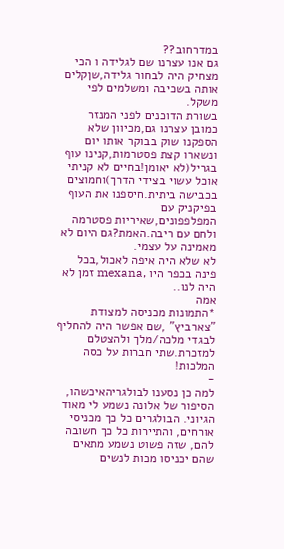במדרחוב??
גם אנו עצרנו שם לגלידה ו הכי מצחיק היה לבחור גלידה,שןקלים אותה בשכיבה ומשלמים לפי משקל.
בשורת הדוכנים לפני המנזר כמובן עצרנו גם,מכיוון שלא הספקנו שוק בבוקר אותו יום ונשארו קצת פסטרמות,קנינו עוף בגריל(לא יאומן!בחיים לא קניתי אוכל עשוי בצידי הדרך)וחמוצים בכבישה ביתית.חיספנו את העוף בפיקניק עם המפלפפונים,שאיריות פסטרמה ולחם עם ריבה.האמת?גם היום לא מאמינה על עצמי.
לא שלא היה איפה לאכול,בכל פינה בכפר היו ,mexana זמן לא היה לנו..
אמה
*התמונות מכניסה למצודת "צארביץ" ,שם אפשר היה להחליף לבגדי מלכה/מלך ולהצטלם למזכרת.שתי חברות על כסה המלכות!
-
למה כן נסענו לבולגריהאיכשהו, הסיפור של אלונה נשמע לי מאוד הגיוני. הבולגרים כל כך מכניסי אורחים, והתיירות כל כך חשובה להם, שזה פשוט נשמע מתאים שהם יכניסו מכות לנשים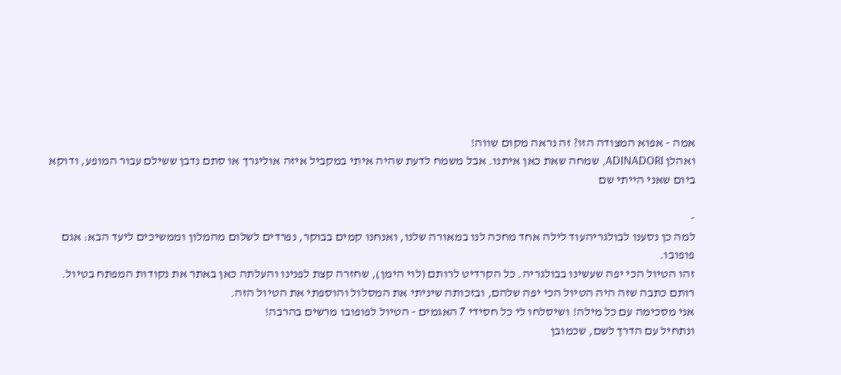אמה - אפוא המצודה הזו? זה נראה מקום שווה!
ואהלן ADINADORI, שמחה שאת כאן איתנו. אבל משמח לדעת שהיה איתי במקביל איזה אוליגרך או סתם נדבן ששילם עבור המופע, ודוקא ביום שאני הייתי שם

-
למה כן נסענו לבולגריהעוד לילה אחד מחכה לנו במאורה שלנו, ואנחנו קמים בבוקר, נפרדים לשלום מהמלון וממשיכים ליעד הבא: אגם פופובו.
זהו הטיול הכי יפה שעשינו בבולגריה. כל הקרדיט לרותם (לוי הימן), שחזרה קצת לפנינו והעלתה כאן באתר את נקודות המפתח בטיול. רותם כתבה שזה היה הטיול הכי יפה שלהם, ובזכותה שיניתי את המסלול והוספתי את הטיול הזה.
אני מסכימה עם כל מילה! ושיסלחו לי כל חסידי 7 האגמים - הטיול לפופובו מרשים בהרבה!
ונתחיל עם הדרך לשם, שכמובן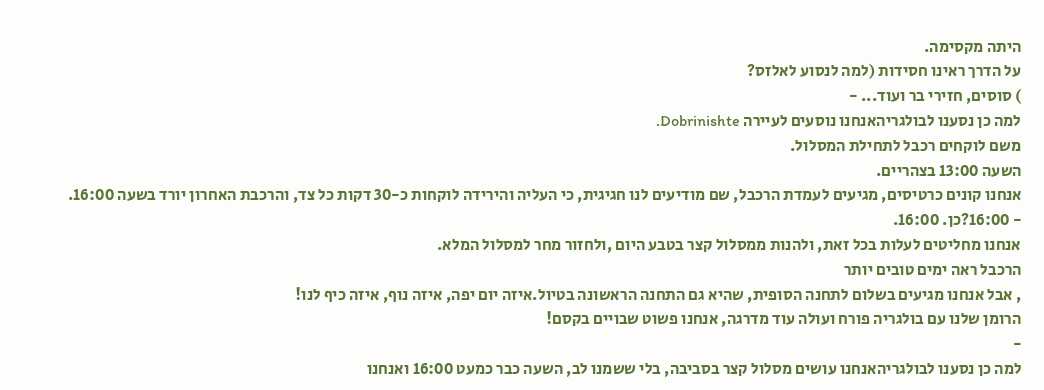היתה מקסימה.
על הדרך ראינו חסידות (למה לנסוע לאלזס?
) סוסים, חזירי בר ועוד... -
למה כן נסענו לבולגריהאנחנו נוסעים לעיירה Dobrinishte.
משם לוקחים רכבל לתחילת המסלול.
השעה 13:00 בצהריים.
אנחנו קונים כרטיסים, מגיעים לעמדת הרכבל, שם מודיעים לנו חגיגית, כי העליה והירידה לוקחות כ-30 דקות כל צד, והרכבת האחרון יורד בשעה 16:00.
- 16:00?כן. 16:00.
אנחנו מחליטים לעלות בכל זאת, ולהנות ממסלול קצר בטבע היום ,ולחזור מחר למסלול המלא.
הרכבל ראה ימים טובים יותר
, אבל אנחנו מגיעים בשלום לתחנה הסופית, שהיא גם התחנה הראשונה בטיול.איזה יום יפה, איזה נוף, איזה כיף לנו!
הרומן שלנו עם בולגריה פורח ועולה עוד מדרגה, אנחנו פשוט שבויים בקסם!
-
למה כן נסענו לבולגריהאנחנו עושים מסלול קצר בסביבה, בלי ששמנו לב, השעה כבר כמעט 16:00 ואנחנו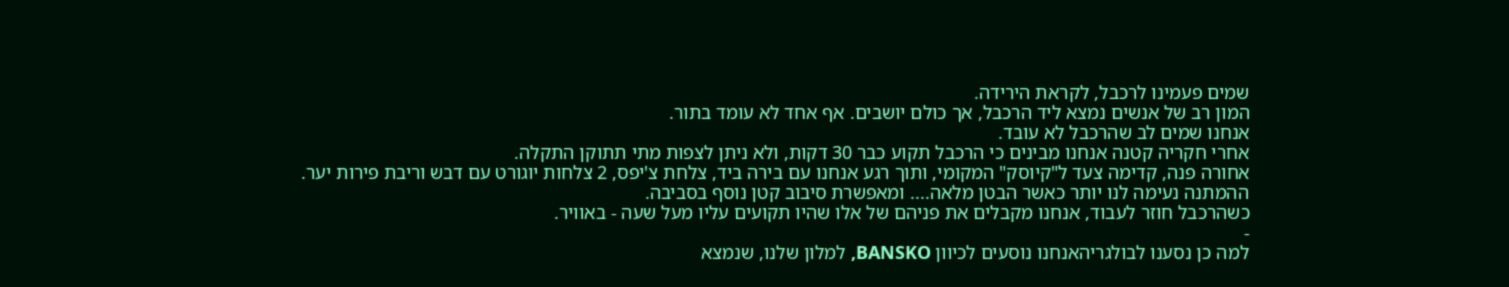שמים פעמינו לרכבל, לקראת הירידה.
המון רב של אנשים נמצא ליד הרכבל, אך כולם יושבים. אף אחד לא עומד בתור.
אנחנו שמים לב שהרכבל לא עובד.
אחרי חקריה קטנה אנחנו מבינים כי הרכבל תקוע כבר 30 דקות, ולא ניתן לצפות מתי תתוקן התקלה.
אחורה פנה, קדימה צעד ל"קיוסק" המקומי, ותוך רגע אנחנו עם בירה ביד, צלחת צ'יפס, 2 צלחות יוגורט עם דבש וריבת פירות יער.
ההמתנה נעימה לנו יותר כאשר הבטן מלאה.... ומאפשרת סיבוב קטן נוסף בסביבה.
כשהרכבל חוזר לעבוד, אנחנו מקבלים את פניהם של אלו שהיו תקועים עליו מעל שעה - באוויר.
-
למה כן נסענו לבולגריהאנחנו נוסעים לכיוון BANSKO, למלון שלנו, שנמצא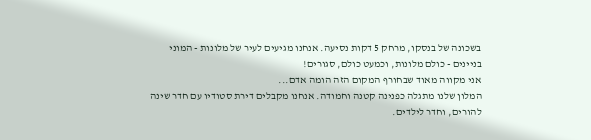בשכונה של בנסקו, מרחק 5 דקות נסיעה. אנחנו מגיעים לעיר של מלונות - המוני בניינים - כולם מלונות, וכמעט כולם, סגורים!
אני מקווה מאוד שבחורף המקום הזה הומה אדם...
המלון שלנו מתגלה כפנינה קטנה וחמודה. אנחנו מקבלים דירת סטודיו עם חדר שינה להורים, וחדר לילדים.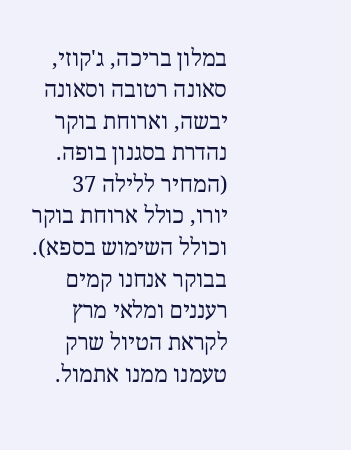במלון בריכה, ג'קוזי, סאונה רטובה וסאונה יבשה, וארוחת בוקר נהדרת בסגנון בופה. (המחיר ללילה 37 יורו, כולל ארוחת בוקר וכולל השימוש בספא).
בבוקר אנחנו קמים רעננים ומלאי מרץ לקראת הטיול שרק טעמנו ממנו אתמול.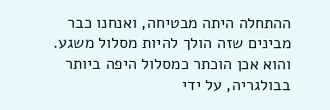ההתחלה היתה מבטיחה, ואנחנו כבר מבינים שזה הולך להיות מסלול משגע.
והוא אכן הוכתר כמסלול היפה ביותר בבולגריה, על ידי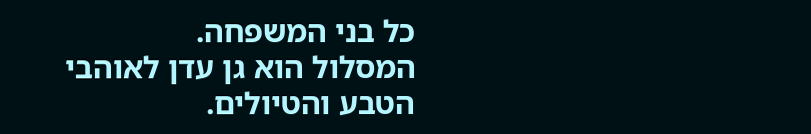כל בני המשפחה.
המסלול הוא גן עדן לאוהבי הטבע והטיולים.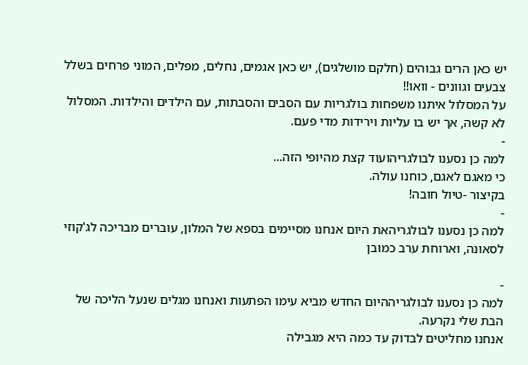יש כאן הרים גבוהים (חלקם מושלגים), יש כאן אגמים, נחלים, מפלים, המוני פרחים בשלל צבעים וגוונים - וואו!!
על המסלול איתנו משפחות בולגריות עם הסבים והסבתות, עם הילדים והילדות. המסלול לא קשה, אך יש בו עליות וירידות מדי פעם.
-
למה כן נסענו לבולגריהועוד קצת מהיופי הזה...
כי מאגם לאגם, כוחנו עולה.
בקיצור -טיול חובה!
-
למה כן נסענו לבולגריהאת היום אנחנו מסיימים בספא של המלון, עוברים מבריכה לג'קוזי לסאונה, וארוחת ערב כמובן

-
למה כן נסענו לבולגריההיום החדש מביא עימו הפתעות ואנחנו מגלים שנעל הליכה של הבת שלי נקרעה.
אנחנו מחליטים לבדוק עד כמה היא מגבילה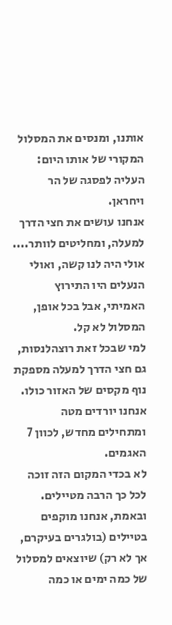אותנו, ומנסים את המסלול המקורי של אותו היום: העליה לפסגה של הר ויחראן.
אנחנו עושים את חצי הדרך למעלה, ומחליטים לוותר.... אולי היה לנו קשה, ואולי הנעלים היו התירוץ האמיתי, אבל בכל אופן, המסלול לא קל.
למי שבכל זאת רוצהלנסות, גם חצי הדרך למעלה מספקת נוף מקסים של האזור כולו.
אנחנו יורדים מטה ומתחילים מחדש, לכוון 7 האגמים.
לא בכדי המקום הזה זוכה לכל כך הרבה מטיילים. ובאמת, אנחנו מוקפים בטיילים (בולגרים בעיקרם, אך לא רק) שיוצאים למסלול של כמה ימים או כמה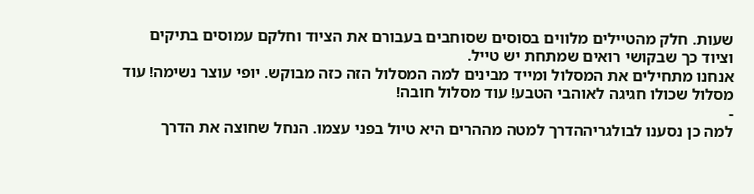שעות. חלק מהטיילים מלווים בסוסים שסוחבים בעבורם את הציוד וחלקם עמוסים בתיקים וציוד כך שבקושי רואים שמתחת יש טייל.
אנחנו מתחילים את המסלול ומייד מבינים למה המסלול הזה כזה מבוקש. יופי עוצר נשימה! עוד מסלול שכולו חגיגה לאוהבי הטבע! עוד מסלול חובה!
-
למה כן נסענו לבולגריההדרך למטה מההרים היא טיול בפני עצמו. הנחל שחוצה את הדרך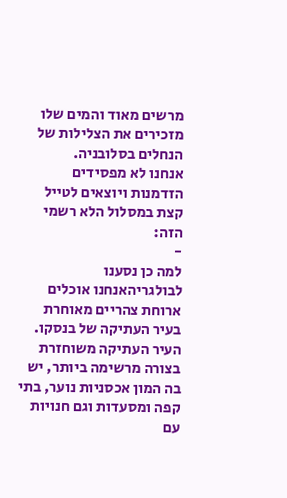מרשים מאוד והמים שלו מזכירים את הצלילות של הנחלים בסלובניה.
אנחנו לא מפסידים הזדמנות ויוצאים לטייל קצת במסלול הלא רשמי הזה:
-
למה כן נסענו לבולגריהאנחנו אוכלים ארוחת צהריים מאוחרת בעיר העתיקה של בנסקו.
העיר העתיקה משוחזרת בצורה מרשימה ביותר, יש בה המון אכסניות נוער, בתי קפה ומסעדות וגם חנויות עם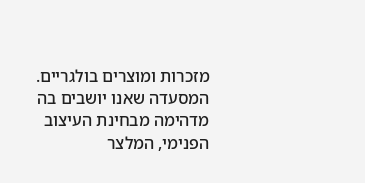מזכרות ומוצרים בולגריים.
המסעדה שאנו יושבים בה מדהימה מבחינת העיצוב הפנימי, המלצר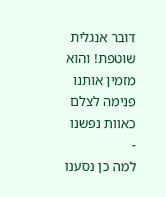דובר אנגלית שוטפת! והוא מזמין אותנו פנימה לצלם כאוות נפשנו
-
למה כן נסענו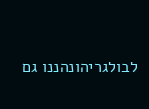לבולגריהונהננו גם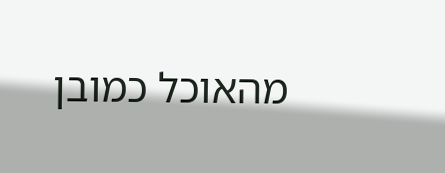מהאוכל כמובן